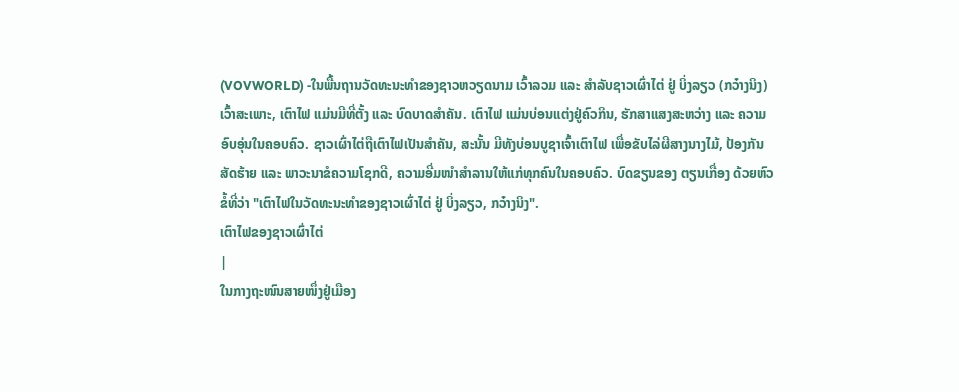(VOVWORLD) -ໃນພື້ນຖານວັດທະນະທຳຂອງຊາວຫວຽດນາມ ເວົ້າລວມ ແລະ ສຳລັບຊາວເຜົ່າໄຕ່ ຢູ່ ບິ່ງລຽວ (ກວ໋າງນິງ) ເວົ້າສະເພາະ, ເຕົາໄຟ ແມ່ນມີທີ່ຕັ້ງ ແລະ ບົດບາດສຳຄັນ. ເຕົາໄຟ ແມ່ນບ່ອນແຕ່ງຢູ່ຄົວກິນ, ຮັກສາແສງສະຫວ່າງ ແລະ ຄວາມອົບອຸ່ນໃນຄອບຄົວ. ຊາວເຜົ່າໄຕ່ຖືເຕົາໄຟເປັນສຳຄັນ, ສະນັ້ນ ມີທັງບ່ອນບູຊາເຈົ້າເຕົາໄຟ ເພື່ອຂັບໄລ່ຜີສາງນາງໄມ້, ປ້ອງກັນສັດຮ້າຍ ແລະ ພາວະນາຂໍຄວາມໂຊກດີ, ຄວາມອີ່ມໜຳສຳລານໃຫ້ແກ່ທຸກຄົນໃນຄອບຄົວ. ບົດຂຽນຂອງ ຕຽນເກື່ອງ ດ້ວຍຫົວຂໍ້ທີ່ວ່າ "ເຕົາໄຟໃນວັດທະນະທຳຂອງຊາວເຜົ່າໄຕ່ ຢູ່ ບິ່ງລຽວ, ກວ໋າງນິງ".
ເຕົາໄຟຂອງຊາວເຜົ່າໄຕ່
|
ໃນກາງຖະໜົນສາຍໜຶ່ງຢູ່ເມືອງ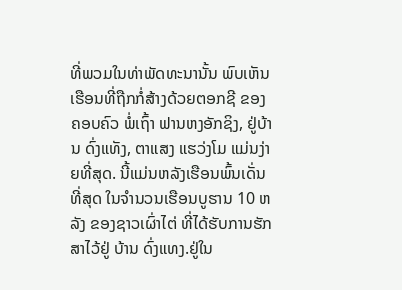ທີ່ພວມໃນທ່າພັດທະນານັ້ນ ພົບເຫັນເຮືອນທີ່ຖືກກໍ່ສ້າງດ້ວຍຕອກຊີ ຂອງຄອບຄົວ ພໍ່ເຖົ້າ ຟານຫງອັກຊິງ, ຢູ່ບ້ານ ດົ່ງແທັງ, ຕາແສງ ແຮວ່ງໂມ ແມ່ນງ່າຍທີ່ສຸດ. ນີ້ແມ່ນຫລັງເຮືອນພົ້ນເດັ່ນທີ່ສຸດ ໃນຈຳນວນເຮືອນບູຮານ 10 ຫລັງ ຂອງຊາວເຜົ່າໄຕ່ ທີ່ໄດ້ຮັບການຮັກສາໄວ້ຢູ່ ບ້ານ ດົ່ງແທງ.ຢູ່ໃນ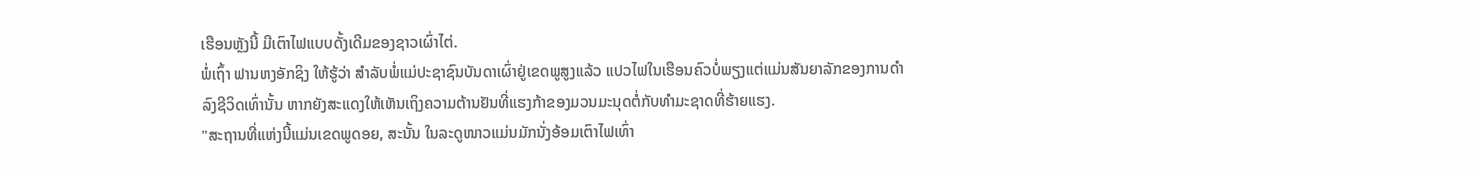ເຮືອນຫຼັງນີ້ ມີເຕົາໄຟແບບດັ້ງເດີມຂອງຊາວເຜົ່າໄຕ່.
ພໍ່ເຖົ້າ ຟານຫງອັກຊິງ ໃຫ້ຮູ້ວ່າ ສຳລັບພໍ່ແມ່ປະຊາຊົນບັນດາເຜົ່າຢູ່ເຂດພູສູງແລ້ວ ແປວໄຟໃນເຮືອນຄົວບໍ່ພຽງແຕ່ແມ່ນສັນຍາລັກຂອງການດຳລົງຊີວິດເທົ່ານັ້ນ ຫາກຍັງສະແດງໃຫ້ເຫັນເຖິງຄວາມຕ້ານຢັນທີ່ແຮງກ້າຂອງມວນມະນຸດຕໍ່ກັບທຳມະຊາດທີ່ຮ້າຍແຮງ.
"ສະຖານທີ່ແຫ່ງນີ້ແມ່ນເຂດພູດອຍ, ສະນັ້ນ ໃນລະດູໜາວແມ່ນມັກນັ່ງອ້ອມເຕົາໄຟເທົ່າ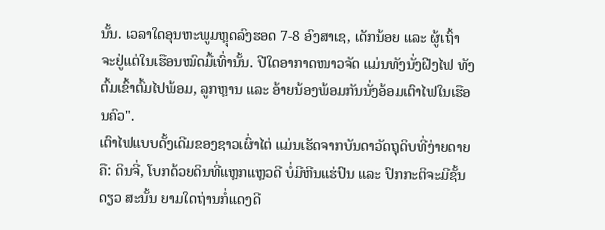ນັ້ນ. ເວລາໃດອຸນຫະພູມຫຼຸດລົງຮອດ 7-8 ອົງສາເຊ, ເດັກນ້ອຍ ແລະ ຜູ້ເຖົ້າ ຈະຢູ່ແຕ່ໃນເຮືອນໝົດມື້ເທົ່ານັ້ນ. ປີໃດອາກາດໜາວຈັດ ແມ່ນທັງນັ່ງຝີງໄຟ ທັງຕົ້ມເຂົ້າຕົ້ມໄປພ້ອມ, ລູກຫຼານ ແລະ ອ້າຍນ້ອງພ້ອມກັນນັ່ງອ້ອມເຕົາໄຟໃນເຮືອນຄົວ".
ເຕົາໄຟແບບດັ້ງເດີມຂອງຊາວເຜົ່າໄຕ່ ແມ່ນເຮັດຈາກບັນດາວັດຖຸດິບທີ່ງ່າຍດາຍຄື: ດິນຈີ່, ໂບກດ້ວຍດິນທີ່ແຫຼກແຫຼວດີ ບໍ່ມີຫີນແຮ່ປົນ ແລະ ປົກກະຕິຈະມີຊັ້ນດຽວ ສະນັ້ນ ຍາມໃດຖ່ານກໍ່ແດງດີ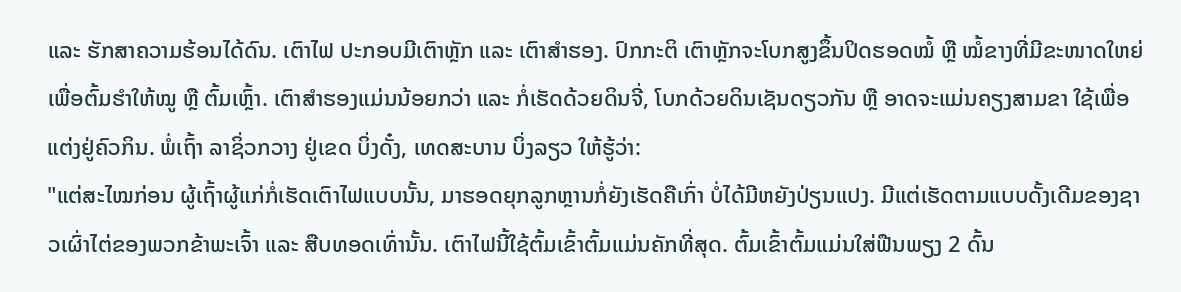ແລະ ຮັກສາຄວາມຮ້ອນໄດ້ດົນ. ເຕົາໄຟ ປະກອບມີເຕົາຫຼັກ ແລະ ເຕົາສຳຮອງ. ປົກກະຕິ ເຕົາຫຼັກຈະໂບກສູງຂຶ້ນປິດຮອດໝໍ້ ຫຼື ໝໍ້ຂາງທີ່ມີຂະໜາດໃຫຍ່ ເພື່ອຕົ້ມຮຳໃຫ້ໝູ ຫຼື ຕົ້ມເຫຼົ້າ. ເຕົາສຳຮອງແມ່ນນ້ອຍກວ່າ ແລະ ກໍ່ເຮັດດ້ວຍດິນຈີ່, ໂບກດ້ວຍດິນເຊັນດຽວກັນ ຫຼື ອາດຈະແມ່ນຄຽງສາມຂາ ໃຊ້ເພື່ອແຕ່ງຢູ່ຄົວກິນ. ພໍ່ເຖົ້າ ລາຊິ່ວກວາງ ຢູ່ເຂດ ບິ່ງດັ໋ງ, ເທດສະບານ ບິ່ງລຽວ ໃຫ້ຮູ້ວ່າ:
"ແຕ່ສະໄໝກ່ອນ ຜູ້ເຖົ້າຜູ້ແກ່ກໍ່ເຮັດເຕົາໄຟແບບນັ້ນ, ມາຮອດຍຸກລູກຫຼານກໍ່ຍັງເຮັດຄືເກົ່າ ບໍ່ໄດ້ມີຫຍັງປ່ຽນແປງ. ມີແຕ່ເຮັດຕາມແບບດັ້ງເດີມຂອງຊາວເຜົ່າໄຕ່ຂອງພວກຂ້າພະເຈົ້າ ແລະ ສືບທອດເທົ່ານັ້ນ. ເຕົາໄຟນີ້ໃຊ້ຕົ້ມເຂົ້າຕົ້ມແມ່ນຄັກທີ່ສຸດ. ຕົ້ມເຂົ້າຕົ້ມແມ່ນໃສ່ຟືນພຽງ 2 ດົ້ນ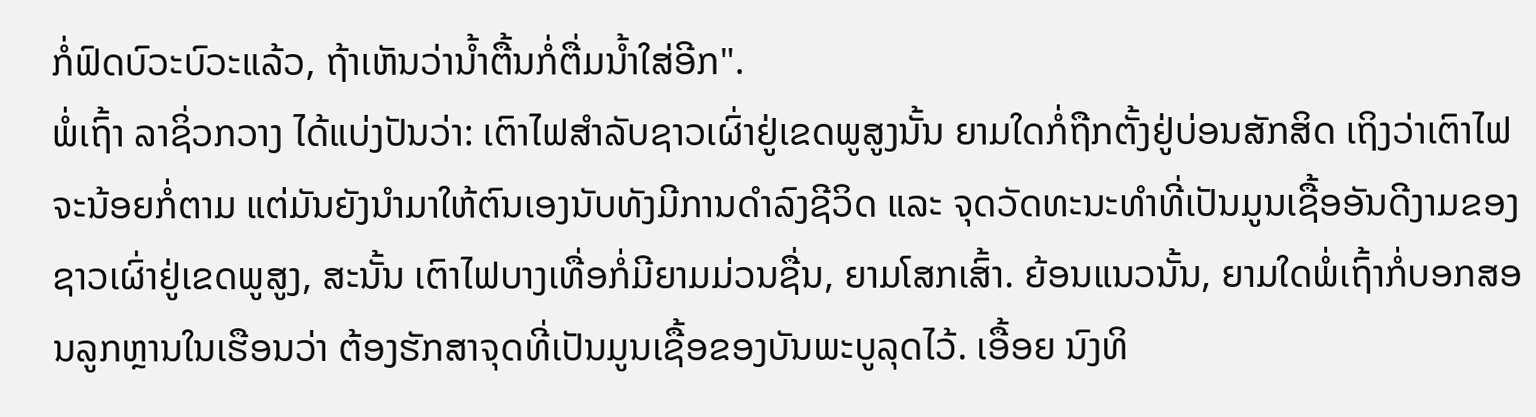ກໍ່ຟົດບົວະບົວະແລ້ວ, ຖ້າເຫັນວ່ານ້ຳຕື້ນກໍ່ຕື່ມນ້ຳໃສ່ອີກ".
ພໍ່ເຖົ້າ ລາຊິ່ວກວາງ ໄດ້ແບ່ງປັນວ່າ: ເຕົາໄຟສຳລັບຊາວເຜົ່າຢູ່ເຂດພູສູງນັ້ນ ຍາມໃດກໍ່ຖືກຕັ້ງຢູ່ບ່ອນສັກສິດ ເຖິງວ່າເຕົາໄຟຈະນ້ອຍກໍ່ຕາມ ແຕ່ມັນຍັງນຳມາໃຫ້ຕົນເອງນັບທັງມີການດຳລົງຊີວິດ ແລະ ຈຸດວັດທະນະທຳທີ່ເປັນມູນເຊື້ອອັນດີງາມຂອງຊາວເຜົ່າຢູ່ເຂດພູສູງ, ສະນັ້ນ ເຕົາໄຟບາງເທື່ອກໍ່ມີຍາມມ່ວນຊື່ນ, ຍາມໂສກເສົ້າ. ຍ້ອນແນວນັ້ນ, ຍາມໃດພໍ່ເຖົ້າກໍ່ບອກສອນລູກຫຼານໃນເຮືອນວ່າ ຕ້ອງຮັກສາຈຸດທີ່ເປັນມູນເຊື້ອຂອງບັນພະບູລຸດໄວ້. ເອື້ອຍ ນົງທິ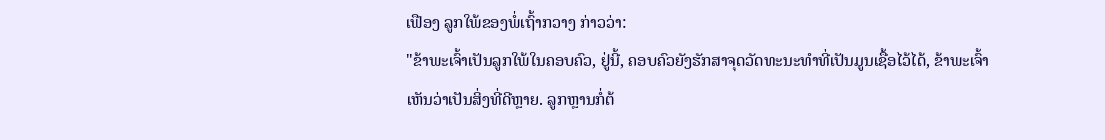ເຟືອງ ລູກໃພ້ຂອງພໍ່ເຖົ້າກວາງ ກ່າວວ່າ:
"ຂ້າພະເຈົ້າເປັນລູກໃພ້ໃນຄອບຄົວ, ຢູ່ນີ້, ຄອບຄົວຍັງຮັກສາຈຸດວັດທະນະທຳທີ່ເປັນມູນເຊື້ອໄວ້ໄດ້, ຂ້າພະເຈົ້າເຫັນວ່າເປັນສິ່ງທີ່ດີຫຼາຍ. ລູກຫຼານກໍ່ຕ້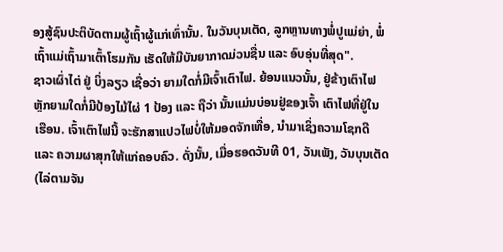ອງສູ້ຊົນປະຕິບັດຕາມຜູ້ເຖົ້າຜູ້ແກ່ເທົ່ານັ້ນ. ໃນວັນບຸນເຕັດ, ລູກຫຼານທາງພໍ່ປູແມ່ຍ່າ, ພໍ່ເຖົ້າແມ່ເຖົ້າມາເຕົ້າໂຮມກັນ ເຮັດໃຫ້ມີບັນຍາກາດມ່ວນຊື່ນ ແລະ ອົບອຸ່ນທີ່ສຸດ".
ຊາວເຜົ່າໄຕ່ ຢູ່ ບິ່ງລຽວ ເຊື່ອວ່າ ຍາມໃດກໍ່ມີເຈົ້າເຕົາໄຟ. ຍ້ອນແນວນັ້ນ, ຢູ່ຂ້າງເຕົາໄຟຫຼັກຍາມໃດກໍ່ມີປ້ອງໄມ້ໄຜ່ 1 ປ້ອງ ແລະ ຖືວ່າ ນັ້ນແມ່ນບ່ອນຢູ່ຂອງເຈົ້າ ເຕົາໄຟທີ່ຢູ່ໃນເຮືອນ. ເຈົ້າເຕົາໄຟນີ້ ຈະຮັກສາແປວໄຟບໍ່ໃຫ້ມອດຈັກເທື່ອ, ນຳມາເຊິ່ງຄວາມໂຊກດີ ແລະ ຄວາມຜາສຸກໃຫ້ແກ່ຄອບຄົວ. ດັ່ງນັ້ນ, ເມື່ອຮອດວັນທີ 01, ວັນເພັງ, ວັນບຸນເຕັດ (ໄລ່ຕາມຈັນ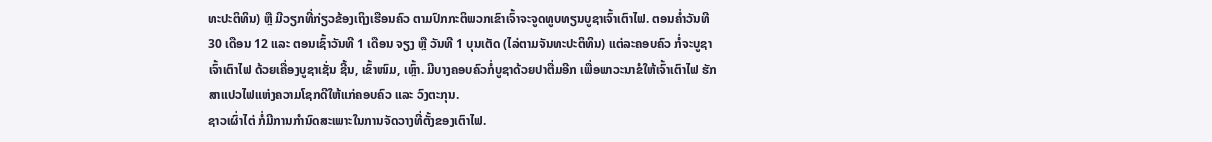ທະປະຕິທິນ) ຫຼື ມີວຽກທີ່ກ່ຽວຂ້ອງເຖິງເຮືອນຄົວ ຕາມປົກກະຕິພວກເຂົາເຈົ້າຈະຈູດທູບທຽນບູຊາເຈົ້າເຕົາໄຟ. ຕອນຄ່ຳວັນທີ 30 ເດືອນ 12 ແລະ ຕອນເຊົ້າວັນທີ 1 ເດືອນ ຈຽງ ຫຼື ວັນທີ 1 ບຸນເຕັດ (ໄລ່ຕາມຈັນທະປະຕິທິນ) ແຕ່ລະຄອບຄົວ ກໍ່ຈະບູຊາເຈົ້າເຕົາໄຟ ດ້ວຍເຄື່ອງບູຊາເຊັ່ນ ຊີ້ນ, ເຂົ້າໜົມ, ເຫຼົ້າ. ມີບາງຄອບຄົວກໍ່ບູຊາດ້ວຍປາຕື່ມອີກ ເພື່ອພາວະນາຂໍໃຫ້ເຈົ້າເຕົາໄຟ ຮັກສາແປວໄຟແຫ່ງຄວາມໂຊກດີໃຫ້ແກ່ຄອບຄົວ ແລະ ວົງຕະກຸນ.
ຊາວເຜົ່າໄຕ່ ກໍ່ມີການກຳນົດສະເພາະໃນການຈັດວາງທີ່ຕັ້ງຂອງເຕົາໄຟ.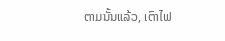ຕາມນັ້ນແລ້ວ, ເຕົາໄຟ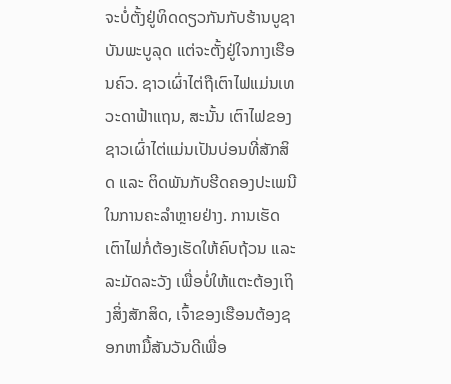ຈະບໍ່ຕັ້ງຢູ່ທິດດຽວກັນກັບຮ້ານບູຊາບັນພະບູລຸດ ແຕ່ຈະຕັ້ງຢູ່ໃຈກາງເຮືອນຄົວ. ຊາວເຜົ່າໄຕ່ຖືເຕົາໄຟແມ່ນເທວະດາຟ້າແຖນ, ສະນັ້ນ ເຕົາໄຟຂອງຊາວເຜົ່າໄຕ່ແມ່ນເປັນບ່ອນທີ່ສັກສິດ ແລະ ຕິດພັນກັບຮີດຄອງປະເພນີໃນການຄະລຳຫຼາຍຢ່າງ. ການເຮັດເຕົາໄຟກໍ່ຕ້ອງເຮັດໃຫ້ຄົບຖ້ວນ ແລະ ລະມັດລະວັງ ເພື່ອບໍ່ໃຫ້ແຕະຕ້ອງເຖິງສິ່ງສັກສິດ, ເຈົ້າຂອງເຮືອນຕ້ອງຊອກຫາມື້ສັນວັນດີເພື່ອ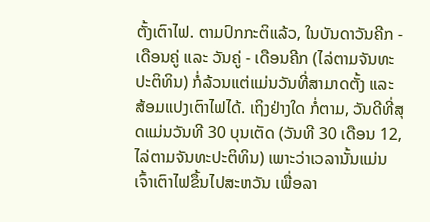ຕັ້ງເຕົາໄຟ. ຕາມປົກກະຕິແລ້ວ, ໃນບັນດາວັນຄີກ - ເດືອນຄູ່ ແລະ ວັນຄູ່ - ເດືອນຄີກ (ໄລ່ຕາມຈັນທະປະຕິທິນ) ກໍ່ລ້ວນແຕ່ແມ່ນວັນທີ່ສາມາດຕັ້ງ ແລະ ສ້ອມແປງເຕົາໄຟໄດ້. ເຖິງຢ່າງໃດ ກໍ່ຕາມ, ວັນດີທີ່ສຸດແມ່ນວັນທີ 30 ບຸນເຕັດ (ວັນທີ 30 ເດືອນ 12, ໄລ່ຕາມຈັນທະປະຕິທິນ) ເພາະວ່າເວລານັ້ນແມ່ນເຈົ້າເຕົາໄຟຂຶ້ນໄປສະຫວັນ ເພື່ອລາ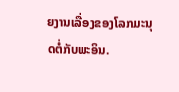ຍງານເລື່ອງຂອງໂລກມະນຸດຕໍ່ກັບພະອິນ.